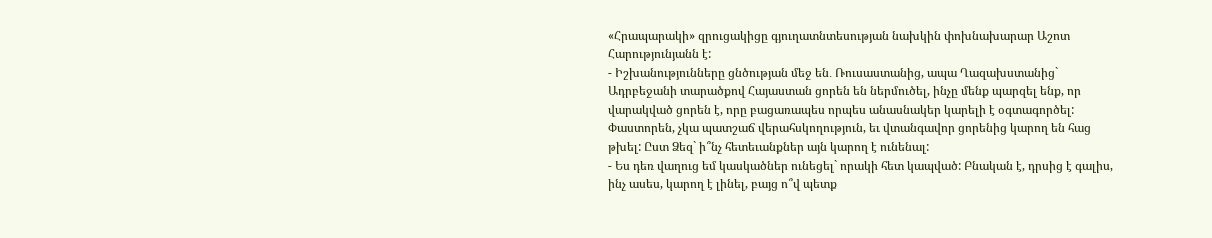«Հրապարակի» զրուցակիցը գյուղատնտեսության նախկին փոխնախարար Աշոտ Հարությունյանն է:
- Իշխանությունները ցնծության մեջ են․ Ռուսաստանից, ապա Ղազախստանից` Ադրբեջանի տարածքով Հայաստան ցորեն են ներմուծել, ինչը մենք պարզել ենք, որ վարակված ցորեն է, որը բացառապես որպես անասնակեր կարելի է օգտագործել: Փաստորեն, չկա պատշաճ վերահսկողություն, եւ վտանգավոր ցորենից կարող են հաց թխել: Ըստ Ձեզ` ի՞նչ հետեւանքներ այն կարող է ունենալ:
- Ես դեռ վաղուց եմ կասկածներ ունեցել` որակի հետ կապված: Բնական է, դրսից է գալիս, ինչ ասես, կարող է լինել, բայց ո՞վ պետք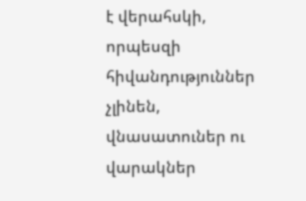է վերահսկի, որպեսզի հիվանդություններ չլինեն, վնասատուներ ու վարակներ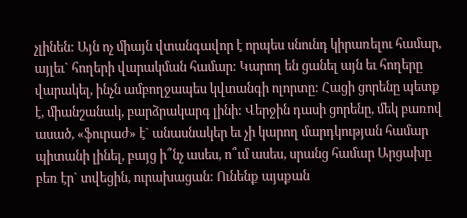չլինեն: Այն ոչ միայն վտանգավոր է որպես սնունդ կիրառելու համար, այլեւ` հողերի վարակման համար: Կարող են ցանել այն եւ հողերը վարակել, ինչն ամբողջապես կվտանգի ոլորտը: Հացի ցորենը պետք է, միանշանակ, բարձրակարգ լինի: Վերջին դասի ցորենը, մեկ բառով ասած, «ֆուրաժ» է` անասնակեր եւ չի կարող մարդկության համար պիտանի լինել, բայց ի՞նչ ասես, ո՞ւմ ասես, սրանց համար Արցախը բեռ էր` տվեցին, ուրախացան: Ունենք այսքան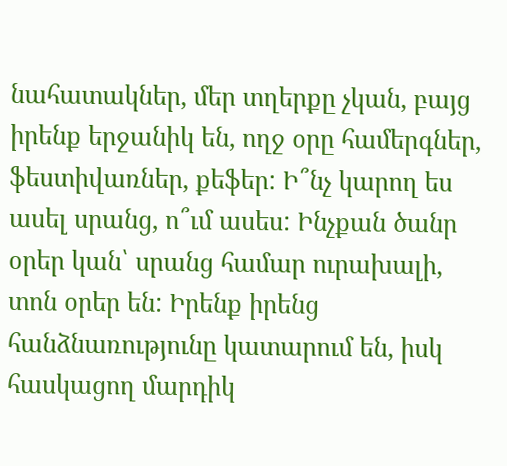նահատակներ, մեր տղերքը չկան, բայց իրենք երջանիկ են, ողջ օրը համերգներ, ֆեստիվառներ, քեֆեր: Ի՞նչ կարող ես ասել սրանց, ո՞ւմ ասես: Ինչքան ծանր օրեր կան՝ սրանց համար ուրախալի, տոն օրեր են: Իրենք իրենց հանձնառությունը կատարում են, իսկ հասկացող մարդիկ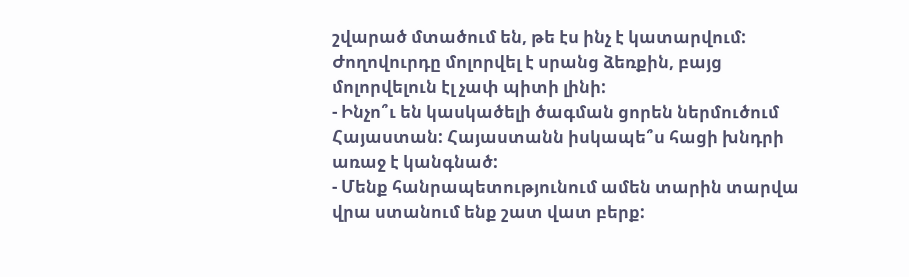շվարած մտածում են, թե էս ինչ է կատարվում: Ժողովուրդը մոլորվել է սրանց ձեռքին, բայց մոլորվելուն էլ չափ պիտի լինի:
- Ինչո՞ւ են կասկածելի ծագման ցորեն ներմուծում Հայաստան: Հայաստանն իսկապե՞ս հացի խնդրի առաջ է կանգնած:
- Մենք հանրապետությունում ամեն տարին տարվա վրա ստանում ենք շատ վատ բերք: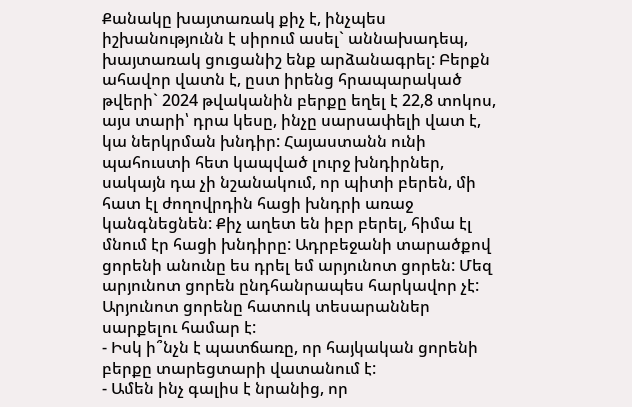Քանակը խայտառակ քիչ է, ինչպես իշխանությունն է սիրում ասել` աննախադեպ, խայտառակ ցուցանիշ ենք արձանագրել: Բերքն ահավոր վատն է, ըստ իրենց հրապարակած թվերի` 2024 թվականին բերքը եղել է 22,8 տոկոս, այս տարի՝ դրա կեսը, ինչը սարսափելի վատ է, կա ներկրման խնդիր: Հայաստանն ունի պահուստի հետ կապված լուրջ խնդիրներ, սակայն դա չի նշանակում, որ պիտի բերեն, մի հատ էլ ժողովրդին հացի խնդրի առաջ կանգնեցնեն: Քիչ աղետ են իբր բերել, հիմա էլ մնում էր հացի խնդիրը: Ադրբեջանի տարածքով ցորենի անունը ես դրել եմ արյունոտ ցորեն: Մեզ արյունոտ ցորեն ընդհանրապես հարկավոր չէ: Արյունոտ ցորենը հատուկ տեսարաններ սարքելու համար է:
- Իսկ ի՞նչն է պատճառը, որ հայկական ցորենի բերքը տարեցտարի վատանում է:
- Ամեն ինչ գալիս է նրանից, որ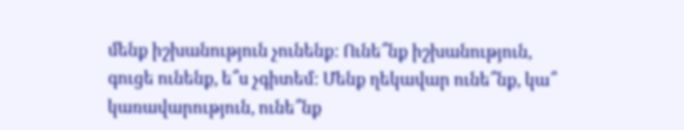մենք իշխանություն չունենք: Ունե՞նք իշխանություն, գուցե ունենք, ե՞ս չգիտեմ: Մենք ղեկավար ունե՞նք, կա՞ կառավարություն, ունե՞նք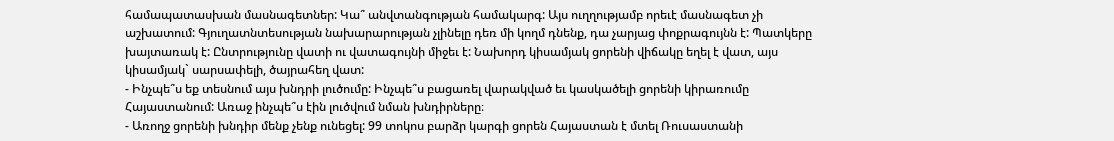համապատասխան մասնագետներ: Կա՞ անվտանգության համակարգ: Այս ուղղությամբ որեւէ մասնագետ չի աշխատում: Գյուղատնտեսության նախարարության չլինելը դեռ մի կողմ դնենք, դա չարյաց փոքրագույնն է: Պատկերը խայտառակ է: Ընտրությունը վատի ու վատագույնի միջեւ է: Նախորդ կիսամյակ ցորենի վիճակը եղել է վատ, այս կիսամյակ` սարսափելի, ծայրահեղ վատ:
- Ինչպե՞ս եք տեսնում այս խնդրի լուծումը: Ինչպե՞ս բացառել վարակված եւ կասկածելի ցորենի կիրառումը Հայաստանում: Առաջ ինչպե՞ս էին լուծվում նման խնդիրները։
- Առողջ ցորենի խնդիր մենք չենք ունեցել: 99 տոկոս բարձր կարգի ցորեն Հայաստան է մտել Ռուսաստանի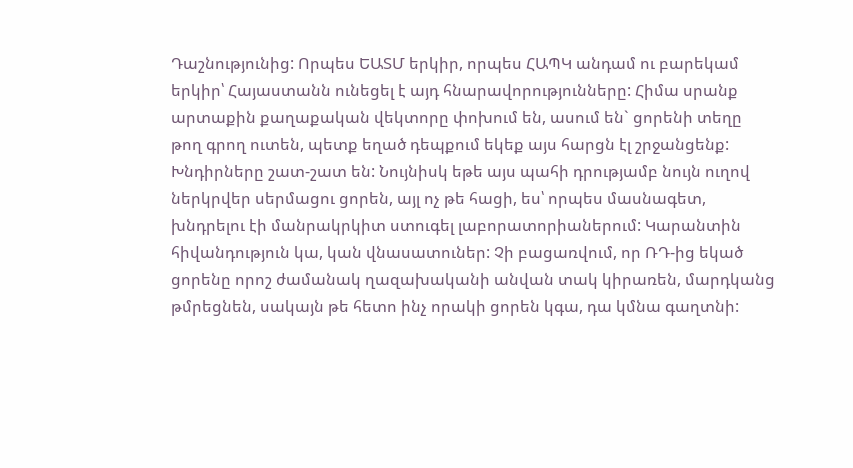Դաշնությունից: Որպես ԵԱՏՄ երկիր, որպես ՀԱՊԿ անդամ ու բարեկամ երկիր՝ Հայաստանն ունեցել է այդ հնարավորությունները: Հիմա սրանք արտաքին քաղաքական վեկտորը փոխում են, ասում են` ցորենի տեղը թող գրող ուտեն, պետք եղած դեպքում եկեք այս հարցն էլ շրջանցենք: Խնդիրները շատ-շատ են: Նույնիսկ եթե այս պահի դրությամբ նույն ուղով ներկրվեր սերմացու ցորեն, այլ ոչ թե հացի, ես՝ որպես մասնագետ, խնդրելու էի մանրակրկիտ ստուգել լաբորատորիաներում: Կարանտին հիվանդություն կա, կան վնասատուներ: Չի բացառվում, որ ՌԴ-ից եկած ցորենը որոշ ժամանակ ղազախականի անվան տակ կիրառեն, մարդկանց թմրեցնեն, սակայն թե հետո ինչ որակի ցորեն կգա, դա կմնա գաղտնի: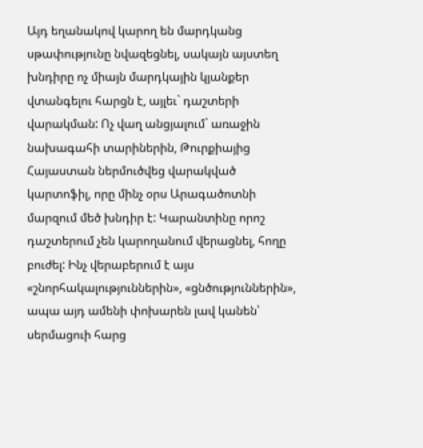Այդ եղանակով կարող են մարդկանց սթափությունը նվազեցնել, սակայն այստեղ խնդիրը ոչ միայն մարդկային կյանքեր վտանգելու հարցն է, այլեւ` դաշտերի վարակման: Ոչ վաղ անցյալում` առաջին նախագահի տարիներին, Թուրքիայից Հայաստան ներմուծվեց վարակված կարտոֆիլ, որը մինչ օրս Արագածոտնի մարզում մեծ խնդիր է: Կարանտինը որոշ դաշտերում չեն կարողանում վերացնել, հողը բուժել: Ինչ վերաբերում է այս «շնորհակալություններին», «ցնծություններին», ապա այդ ամենի փոխարեն լավ կանեն՝ սերմացուի հարց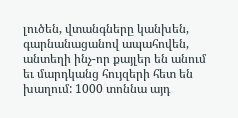լուծեն, վտանգները կանխեն, գարնանացանով ապահովեն, անտեղի ինչ-որ քայլեր են անում եւ մարդկանց հույզերի հետ են խաղում: 1000 տոննա այդ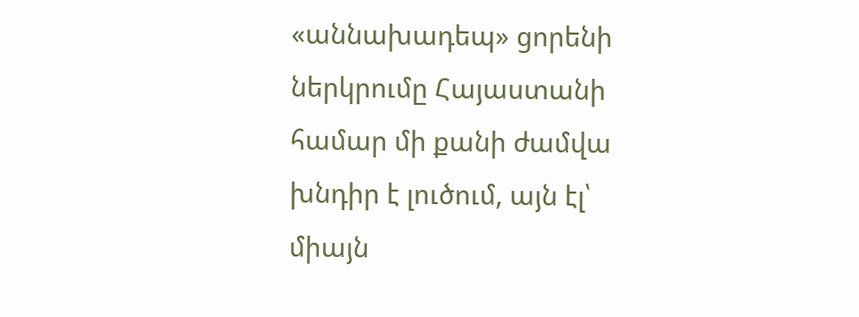«աննախադեպ» ցորենի ներկրումը Հայաստանի համար մի քանի ժամվա խնդիր է լուծում, այն էլ՝ միայն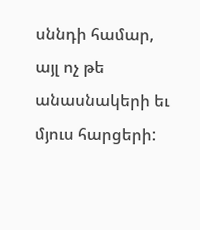սննդի համար, այլ ոչ թե անասնակերի եւ մյուս հարցերի: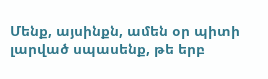Մենք, այսինքն, ամեն օր պիտի լարված սպասենք, թե երբ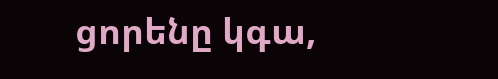ցորենը կգա,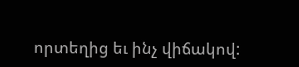որտեղից եւ ինչ վիճակով: